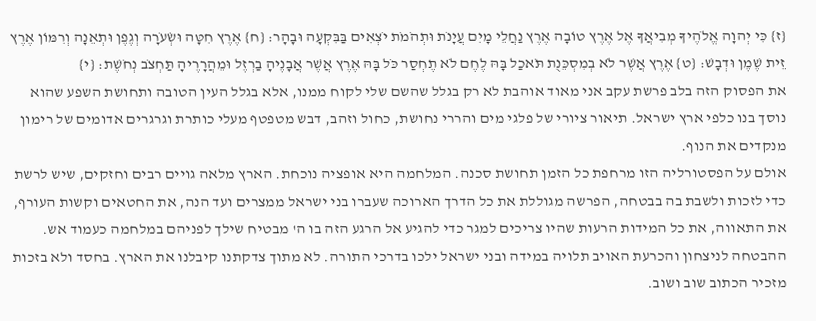{ז} כִּי יְהוָה אֱלֹהֶיךָ מְבִיאֲךָ אֶל אֶרֶץ טוֹבָה אֶרֶץ נַחֲלֵי מָיִם עֲיָנֹת וּתְהֹמֹת יֹצְאִים בַּבִּקְעָה וּבָהָר: {ח} אֶרֶץ חִטָּה וּשְׂעֹרָה וְגֶפֶן וּתְאֵנָה וְרִמּוֹן אֶרֶץ זֵית שֶׁמֶן וּדְבָשׁ: {ט} אֶרֶץ אֲשֶׁר לֹא בְמִסְכֵּנֻת תֹּאכַל בָּהּ לֶחֶם לֹא תֶחְסַר כֹּל בָּהּ אֶרֶץ אֲשֶׁר אֲבָנֶיהָ בַרְזֶל וּמֵהֲרָרֶיהָ תַּחְצֹב נְחֹשֶׁת: {י}
את הפסוק הזה בלב פרשת עקב אני מאוד אוהבת לא רק בגלל שהשם שלי לקוח ממנו, אלא בגלל העין הטובה ותחושת השפע שהוא נוסך בנו כלפי ארץ ישראל. תיאור ציורי של פלגי מים והררי נחושת, כחול וזהב, דבש מטפטף מעלי כותרת וגרגרים אדומים של רימון מנקדים את הנוף.
אולם על הפסטורליה הזו מרחפת כל הזמן תחושת סכנה. המלחמה היא אופציה נוכחת. הארץ מלאה גויים רבים וחזקים, שיש לרשת כדי לזכות ולשבת בה בבטחה, הפרשה מגוללת את כל הדרך הארוכה שעברו בני ישראל ממצרים ועד הנה, את החטאים וקשות העורף, את התאווה, את כל המידות הרעות שהיו צריכים למגר כדי להגיע אל הרגע הזה בו ה' מבטיח שילך לפניהם במלחמה כעמוד אש.
ההבטחה לניצחון והכרעת האויב תלויה במידה ובני ישראל ילכו בדרכי התורה. לא מתוך צדקתנו קיבלנו את הארץ. בחסד ולא בזכות מזכיר הכתוב שוב ושוב.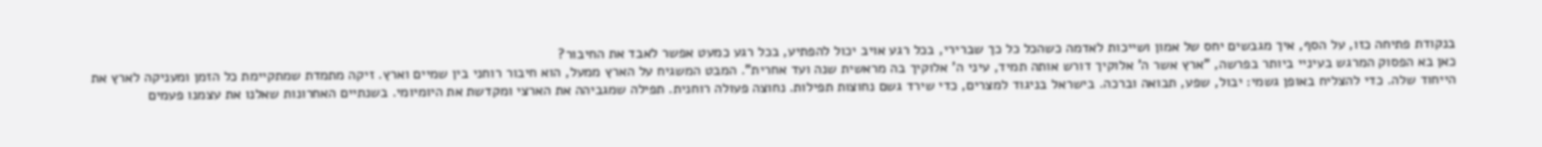בנקודת פתיחה כזו, על הסף, איך מגבשים יחס של אמון ושייכות לאדמה כשהכל כל כך שברירי, בכל רגע אויב יכול להפתיע, בכל רגע כמעט אפשר לאבד את החיבור?
כאן בא הפסוק המרגש בעיניי ביותר בפרשה, "ארץ אשר ה' אלוקיך דורש אותה תמיד, עיני ה' אלוקיך בה מראשית שנה ועד אחרית". המבט המשגיח על הארץ ממעל, הוא חיבור רוחני בין שמיים וארץ. זיקה מתמדת שמתקיימת כל הזמן ומעניקה לארץ את הייחוד שלה. כדי להצליח באופן גשמי: יבול, שפע, תבואה וברכה. בישראל בניגוד למצרים, כדי שירד גשם נחוצות תפילות. נחוצה פעולה רוחנית. תפילה שמגביהה את הארצי ומקדשת את היומיומי. בשנתיים האחרונות שאלנו את עצמנו פעמים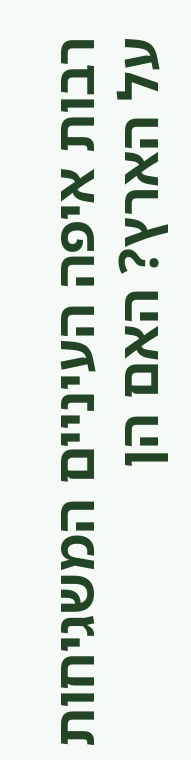רבות איפה העיניים המשגיחות על הארץ? האם הן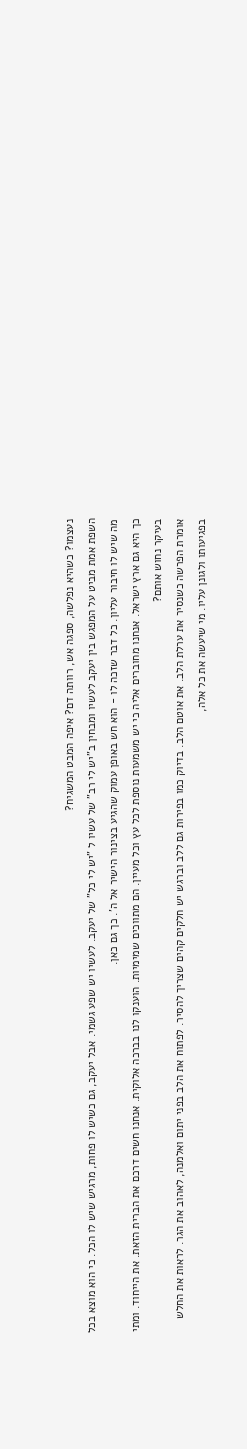נעצמו? כשהיא נפלשה, ספגה אש, רוותה דם? איפה המבט המשגיח?
השפת אמת מביט על המפגש בין יעקב לעשיו ומבחין ב"יש לי רב" של עשיו ל "יש לי כל" של יעקב. לעשיו יש שפע גשמי. אבל יעקב, גם כשיש לו פחות, מרגיש שיש לו הכל. כי הוא מוצא בכל מה שיש לו חיבור עליון. כל דבר שזכה לו - הוא חש באופן עמוק שהגיע בצינור הישיר אל ה'. כך גם כאן.
כך היא גם ארץ ישראל. אנחנו מחוברים אליה כי יש משמעות נוספת לכל עץ וכל מעיין. הם מתווכים שמימיות. הוענקו לנו בברכה אלוקית. אנחנו חשים דרכם את הברית הזאת. את הייחוד. ומתי בעיקר נחוש אותם?
אומרת הפרשה כשנסיר את ערלת הלב. את אוטם הלב. בדיוק כמו בפירות גם ללב וברגש יש חלקים קהים שצריך להסיר. לפתוח את הלב בפני יתום ואלמנה, לאהוב את הגר. לראות את החלש בפגיעותו ולגונן עליו. מי שיעשה את כל אלה,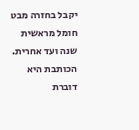יקבל בחזרה מבט חומל מראשית שנה ועד אחרית.
הכותבת היא דוברת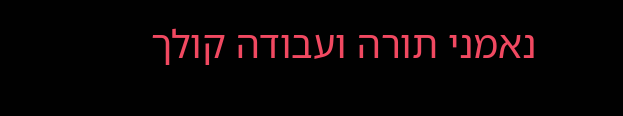נאמני תורה ועבודה קולך